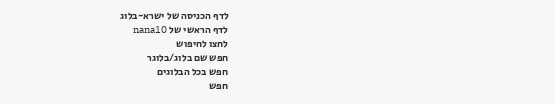לדף הכניסה של ישרא-בלוג
לדף הראשי של nana10
לחצו לחיפוש
חפש שם בלוג/בלוגר
חפש בכל הבלוגים
חפש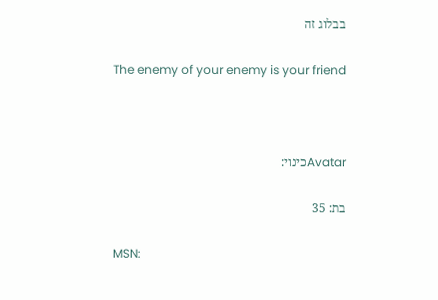בבלוג זה

The enemy of your enemy is your friend



Avatarכינוי:

בת: 35

MSN: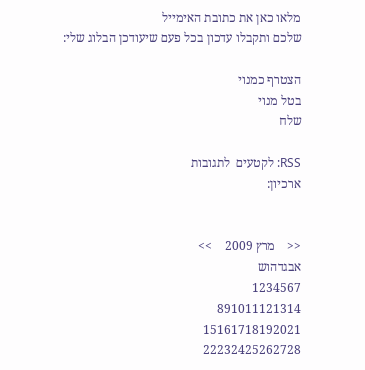מלאו כאן את כתובת האימייל
שלכם ותקבלו עדכון בכל פעם שיעודכן הבלוג שלי:

הצטרף כמנוי
בטל מנוי
שלח

RSS: לקטעים  לתגובות
ארכיון:


<<    מרץ 2009    >>
אבגדהוש
1234567
891011121314
15161718192021
22232425262728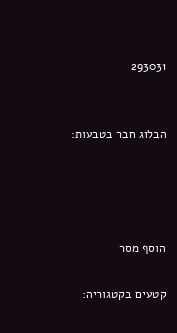293031


הבלוג חבר בטבעות:




הוסף מסר

קטעים בקטגוריה: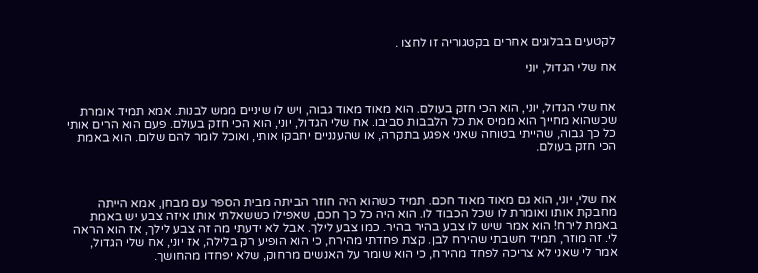לקטעים בבלוגים אחרים בקטגוריה זו לחצו .

אח שלי הגדול, יוני


אח שלי הגדול, יוני, הוא הכי חזק בעולם. הוא מאוד מאוד גבוה, ויש לו שיניים ממש לבנות. אמא תמיד אומרת שכשהוא מחייך הוא ממיס את כל הלבבות סביבו. אח שלי הגדול, יוני, הוא הכי חזק בעולם. פעם הוא הרים אותי כל כך גבוה, שהייתי בטוחה שאני אפגע בתקרה, או שהענניים יחבקו אותי, ואוכל לומר להם שלום. הוא באמת הכי חזק בעולם.



אח שלי, יוני, הוא גם מאוד מאוד חכם. תמיד כשהוא היה חוזר הביתה מבית הספר עם מבחן, אמא הייתה מחבקת אותו ואומרת לו שכל הכבוד לו. הוא היה כל כך חכם, שאפילו כששאלתי אותו איזה צבע יש באמת באמת לירח! הוא אמר שיש לו צבע בהיר בהיר. כמו צבע לילך. אבל לא ידעתי מה זה צבע לילך, אז הוא הראה לי. זה מוזר, תמיד חשבתי שהירח לבן. קצת פחדתי מהירח, כי הוא הופיע רק בלילה, אז יוני, אח שלי הגדול, אמר לי שאני לא צריכה לפחד מהירח, כי הוא שומר על האנשים מרחוק, שלא יפחדו מהחושך.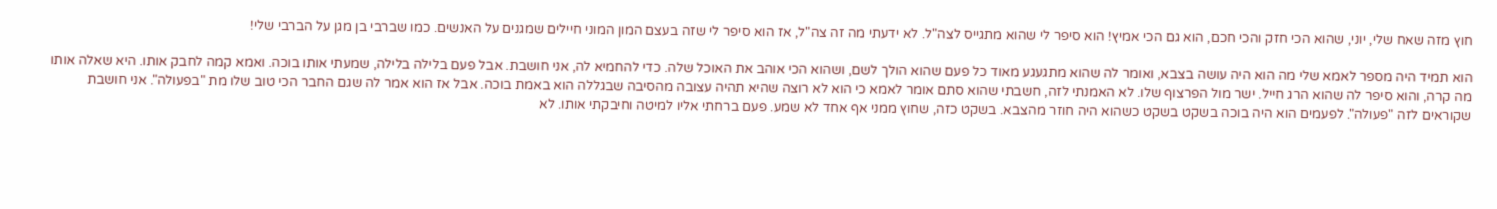חוץ מזה שאח שלי, יוני, שהוא הכי חזק והכי חכם, הוא גם הכי אמיץ! הוא סיפר לי שהוא מתגייס לצה"ל. לא ידעתי מה זה צה"ל, אז הוא סיפר לי שזה בעצם המון המוני חיילים שמגנים על האנשים. כמו שברבי בן מגן על הברבי שלי!

הוא תמיד היה מספר לאמא שלי מה הוא היה עושה בצבא, ואומר לה שהוא מתגעגע מאוד כל פעם שהוא הולך לשם, ושהוא הכי אוהב את האוכל שלה. כדי להחמיא לה, אני חושבת. אבל פעם בלילה בלילה, שמעתי אותו בוכה. ואמא קמה לחבק אותו. היא שאלה אותו מה קרה, והוא סיפר לה שהוא הרג חייל. ישר מול הפרצוף שלו. לא האמנתי לזה, חשבתי שהוא סתם אומר לאמא כי הוא לא רוצה שהיא תהיה עצובה מהסיבה שבגללה הוא באמת בוכה. אבל אז הוא אמר לה שגם החבר הכי טוב שלו מת "בפעולה". אני חושבת שקוראים לזה "פעולה". לפעמים הוא היה בוכה בשקט בשקט כשהוא היה חוזר מהצבא. בשקט כזה, שחוץ ממני אף אחד לא שמע. פעם ברחתי אליו למיטה וחיבקתי אותו. לא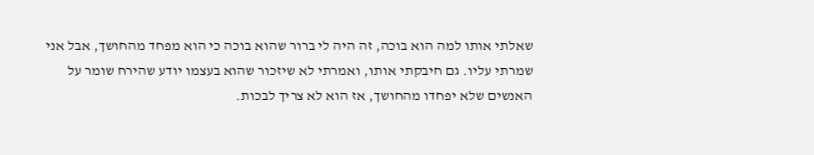שאלתי אותו למה הוא בוכה, זה היה לי ברור שהוא בוכה כי הוא מפחד מהחושך, אבל אני שמרתי עליו. גם חיבקתי אותו, ואמרתי לא שיזכור שהוא בעצמו יודע שהירח שומר על האנשים שלא יפחדו מהחושך, אז הוא לא צריך לבכות.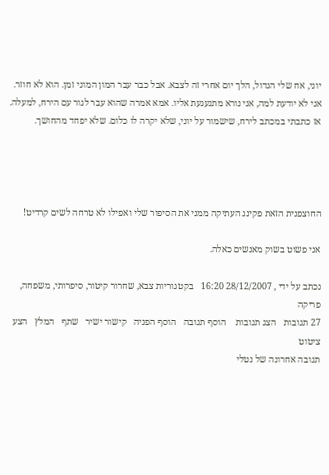יוני, אח שלי הגדול, הלך יום אחרי זה לצבא. אבל כבר עבר המון המוני זמן. הוא לא חוזר. אני לא יודעת למה, אני נורא מתגעגעת אליו. אמא אמרה שהוא עבר לגור עם הירח, למעלה. אז כתבתי במכתב לירח, שישמור על יוני, שלא יקרה לו כלום. שלא יפחד מהחושך.




החוצפנית הזאת פקינג העתיקה ממני את הסיפור שלי ואפילו לא טרחה לשים קרדיט!

אני פשוט בשוק מאנשים כאלה.

נכתב על ידי , 28/12/2007 16:20   בקטגוריות צבא, שחרור קיטור, סיפרותי, משפחה, פריקה
27 תגובות   הצג תגובות    הוסף תגובה   הוסף הפניה   קישור ישיר   שתף   המלץ   הצע ציטוט
תגובה אחרונה של נטלי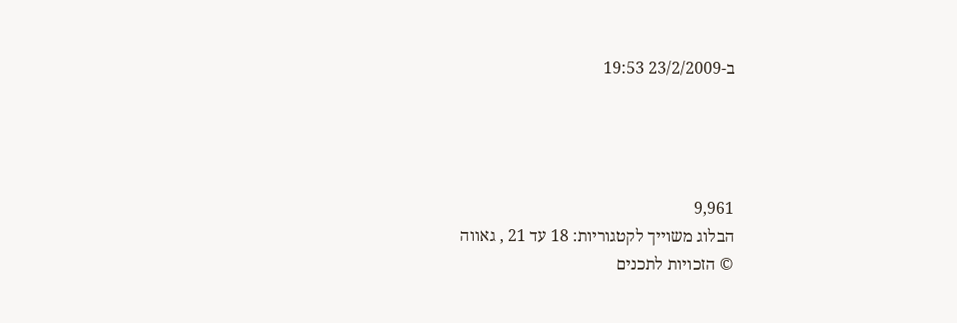ב-23/2/2009 19:53




9,961
הבלוג משוייך לקטגוריות: 18 עד 21 , גאווה
© הזכויות לתכנים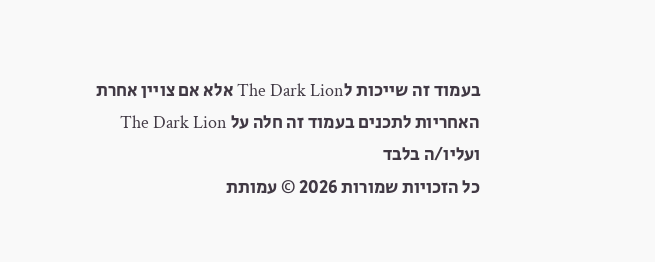בעמוד זה שייכות לThe Dark Lion אלא אם צויין אחרת
האחריות לתכנים בעמוד זה חלה על The Dark Lion ועליו/ה בלבד
כל הזכויות שמורות 2026 © עמותת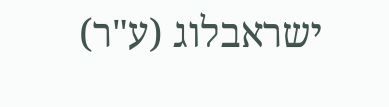ישראבלוג (ע"ר)